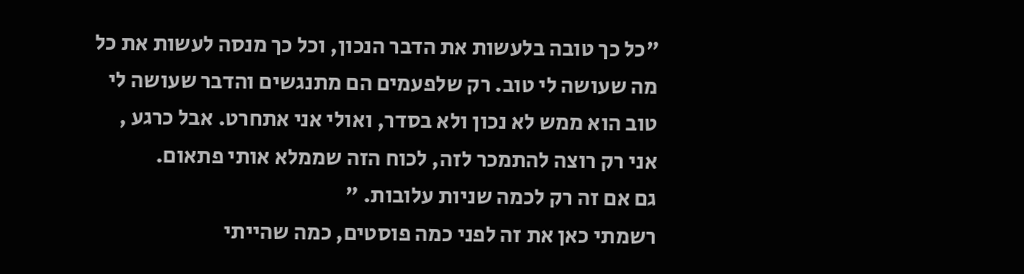"כל כך טובה בלעשות את הדבר הנכון, וכל כך מנסה לעשות את כל מה שעושה לי טוב. רק שלפעמים הם מתנגשים והדבר שעושה לי טוב הוא ממש לא נכון ולא בסדר, ואולי אני אתחרט. אבל כרגע , אני רק רוצה להתמכר לזה, לכוח הזה שממלא אותי פתאום.
גם אם זה רק לכמה שניות עלובות. "
רשמתי כאן את זה לפני כמה פוסטים, כמה שהייתי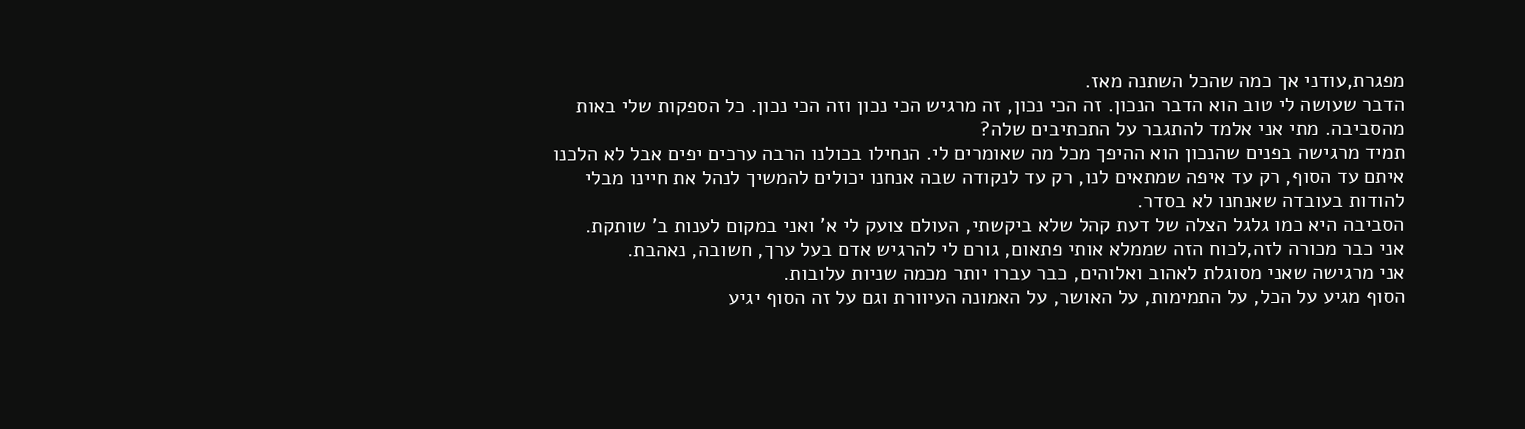מפגרת,עודני אך כמה שהכל השתנה מאז.
הדבר שעושה לי טוב הוא הדבר הנכון. זה הכי נכון, זה מרגיש הכי נכון וזה הכי נכון. כל הספקות שלי באות מהסביבה. מתי אני אלמד להתגבר על התכתיבים שלה?
תמיד מרגישה בפנים שהנכון הוא ההיפך מכל מה שאומרים לי. הנחילו בכולנו הרבה ערכים יפים אבל לא הלכנו איתם עד הסוף, רק עד איפה שמתאים לנו, רק עד לנקודה שבה אנחנו יכולים להמשיך לנהל את חיינו מבלי להודות בעובדה שאנחנו לא בסדר.
הסביבה היא כמו גלגל הצלה של דעת קהל שלא ביקשתי, העולם צועק לי א' ואני במקום לענות ב' שותקת.
אני כבר מכורה לזה,לכוח הזה שממלא אותי פתאום, גורם לי להרגיש אדם בעל ערך, חשובה, נאהבת.
אני מרגישה שאני מסוגלת לאהוב ואלוהים, כבר עברו יותר מכמה שניות עלובות.
הסוף מגיע על הכל, על התמימות, על האושר, על האמונה העיוורת וגם על זה הסוף יגיע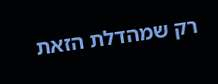רק שמהדלת הזאת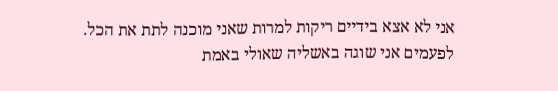אני לא אצא בידיים ריקות למרות שאני מוכנה לתת את הכל.
לפעמים אני שוגה באשליה שאולי באמת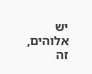יש אלוהים, זה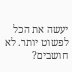יעשה את הכל לפשוט יותר. לא חושבים?